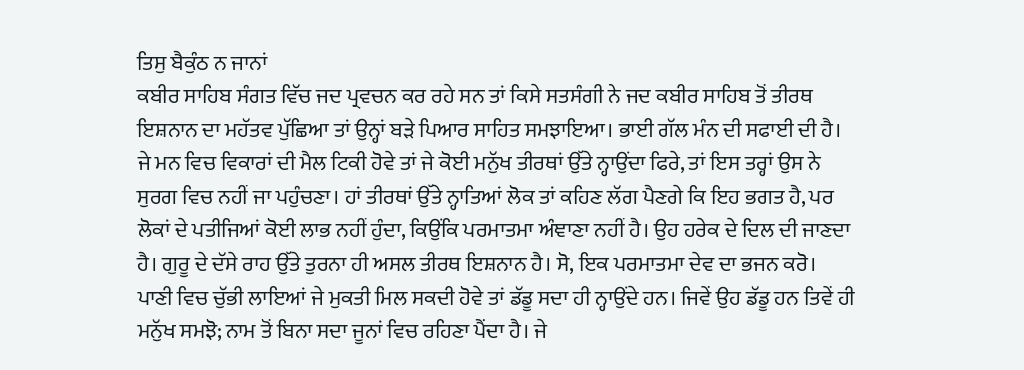ਤਿਸੁ ਬੈਕੁੰਠ ਨ ਜਾਨਾਂ
ਕਬੀਰ ਸਾਹਿਬ ਸੰਗਤ ਵਿੱਚ ਜਦ ਪ੍ਰਵਚਨ ਕਰ ਰਹੇ ਸਨ ਤਾਂ ਕਿਸੇ ਸਤਸੰਗੀ ਨੇ ਜਦ ਕਬੀਰ ਸਾਹਿਬ ਤੋਂ ਤੀਰਥ ਇਸ਼ਨਾਨ ਦਾ ਮਹੱਤਵ ਪੁੱਛਿਆ ਤਾਂ ਉਨ੍ਹਾਂ ਬੜੇ ਪਿਆਰ ਸਾਹਿਤ ਸਮਝਾਇਆ। ਭਾਈ ਗੱਲ ਮੰਨ ਦੀ ਸਫਾਈ ਦੀ ਹੈ। ਜੇ ਮਨ ਵਿਚ ਵਿਕਾਰਾਂ ਦੀ ਮੈਲ ਟਿਕੀ ਹੋਵੇ ਤਾਂ ਜੇ ਕੋਈ ਮਨੁੱਖ ਤੀਰਥਾਂ ਉੱਤੇ ਨ੍ਹਾਉਂਦਾ ਫਿਰੇ, ਤਾਂ ਇਸ ਤਰ੍ਹਾਂ ਉਸ ਨੇ ਸੁਰਗ ਵਿਚ ਨਹੀਂ ਜਾ ਪਹੁੰਚਣਾ। ਹਾਂ ਤੀਰਥਾਂ ਉੱਤੇ ਨ੍ਹਾਤਿਆਂ ਲੋਕ ਤਾਂ ਕਹਿਣ ਲੱਗ ਪੈਣਗੇ ਕਿ ਇਹ ਭਗਤ ਹੈ, ਪਰ ਲੋਕਾਂ ਦੇ ਪਤੀਜਿਆਂ ਕੋਈ ਲਾਭ ਨਹੀਂ ਹੁੰਦਾ, ਕਿਉਂਕਿ ਪਰਮਾਤਮਾ ਅੰਞਾਣਾ ਨਹੀਂ ਹੈ। ਉਹ ਹਰੇਕ ਦੇ ਦਿਲ ਦੀ ਜਾਣਦਾ ਹੈ। ਗੁਰੂ ਦੇ ਦੱਸੇ ਰਾਹ ਉੱਤੇ ਤੁਰਨਾ ਹੀ ਅਸਲ ਤੀਰਥ ਇਸ਼ਨਾਨ ਹੈ। ਸੋ, ਇਕ ਪਰਮਾਤਮਾ ਦੇਵ ਦਾ ਭਜਨ ਕਰੋ। ਪਾਣੀ ਵਿਚ ਚੁੱਭੀ ਲਾਇਆਂ ਜੇ ਮੁਕਤੀ ਮਿਲ ਸਕਦੀ ਹੋਵੇ ਤਾਂ ਡੱਡੂ ਸਦਾ ਹੀ ਨ੍ਹਾਉਂਦੇ ਹਨ। ਜਿਵੇਂ ਉਹ ਡੱਡੂ ਹਨ ਤਿਵੇਂ ਹੀ ਮਨੁੱਖ ਸਮਝੋ; ਨਾਮ ਤੋਂ ਬਿਨਾ ਸਦਾ ਜੂਨਾਂ ਵਿਚ ਰਹਿਣਾ ਪੈਂਦਾ ਹੈ। ਜੇ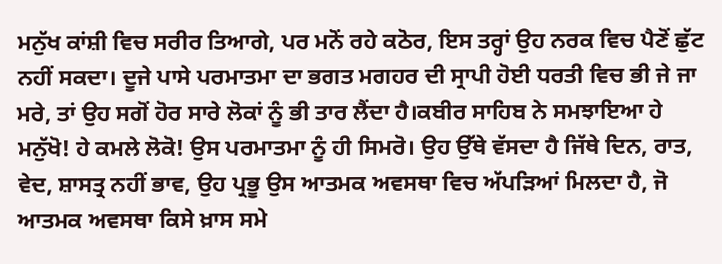ਮਨੁੱਖ ਕਾਂਸ਼ੀ ਵਿਚ ਸਰੀਰ ਤਿਆਗੇ, ਪਰ ਮਨੋਂ ਰਹੇ ਕਠੋਰ, ਇਸ ਤਰ੍ਹਾਂ ਉਹ ਨਰਕ ਵਿਚ ਪੈਣੋਂ ਛੁੱਟ ਨਹੀਂ ਸਕਦਾ। ਦੂਜੇ ਪਾਸੇ ਪਰਮਾਤਮਾ ਦਾ ਭਗਤ ਮਗਹਰ ਦੀ ਸ੍ਰਾਪੀ ਹੋਈ ਧਰਤੀ ਵਿਚ ਭੀ ਜੇ ਜਾ ਮਰੇ, ਤਾਂ ਉਹ ਸਗੋਂ ਹੋਰ ਸਾਰੇ ਲੋਕਾਂ ਨੂੰ ਭੀ ਤਾਰ ਲੈਂਦਾ ਹੈ।ਕਬੀਰ ਸਾਹਿਬ ਨੇ ਸਮਝਾਇਆ ਹੇ ਮਨੁੱਖੋ! ਹੇ ਕਮਲੇ ਲੋਕੋ! ਉਸ ਪਰਮਾਤਮਾ ਨੂੰ ਹੀ ਸਿਮਰੋ। ਉਹ ਉੱਥੇ ਵੱਸਦਾ ਹੈ ਜਿੱਥੇ ਦਿਨ, ਰਾਤ, ਵੇਦ, ਸ਼ਾਸਤ੍ਰ ਨਹੀਂ ਭਾਵ, ਉਹ ਪ੍ਰਭੂ ਉਸ ਆਤਮਕ ਅਵਸਥਾ ਵਿਚ ਅੱਪੜਿਆਂ ਮਿਲਦਾ ਹੈ, ਜੋ ਆਤਮਕ ਅਵਸਥਾ ਕਿਸੇ ਖ਼ਾਸ ਸਮੇ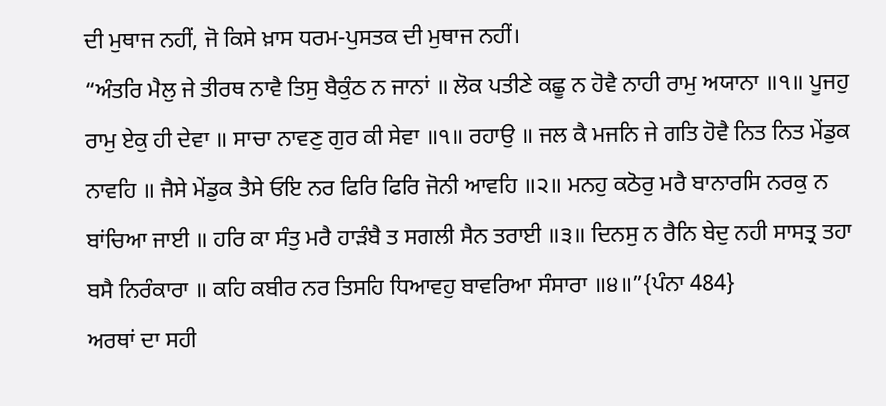ਦੀ ਮੁਥਾਜ ਨਹੀਂ, ਜੋ ਕਿਸੇ ਖ਼ਾਸ ਧਰਮ-ਪੁਸਤਕ ਦੀ ਮੁਥਾਜ ਨਹੀਂ।
“ਅੰਤਰਿ ਮੈਲੁ ਜੇ ਤੀਰਥ ਨਾਵੈ ਤਿਸੁ ਬੈਕੁੰਠ ਨ ਜਾਨਾਂ ॥ ਲੋਕ ਪਤੀਣੇ ਕਛੂ ਨ ਹੋਵੈ ਨਾਹੀ ਰਾਮੁ ਅਯਾਨਾ ॥੧॥ ਪੂਜਹੁ ਰਾਮੁ ਏਕੁ ਹੀ ਦੇਵਾ ॥ ਸਾਚਾ ਨਾਵਣੁ ਗੁਰ ਕੀ ਸੇਵਾ ॥੧॥ ਰਹਾਉ ॥ ਜਲ ਕੈ ਮਜਨਿ ਜੇ ਗਤਿ ਹੋਵੈ ਨਿਤ ਨਿਤ ਮੇਂਡੁਕ ਨਾਵਹਿ ॥ ਜੈਸੇ ਮੇਂਡੁਕ ਤੈਸੇ ਓਇ ਨਰ ਫਿਰਿ ਫਿਰਿ ਜੋਨੀ ਆਵਹਿ ॥੨॥ ਮਨਹੁ ਕਠੋਰੁ ਮਰੈ ਬਾਨਾਰਸਿ ਨਰਕੁ ਨ ਬਾਂਚਿਆ ਜਾਈ ॥ ਹਰਿ ਕਾ ਸੰਤੁ ਮਰੈ ਹਾੜੰਬੈ ਤ ਸਗਲੀ ਸੈਨ ਤਰਾਈ ॥੩॥ ਦਿਨਸੁ ਨ ਰੈਨਿ ਬੇਦੁ ਨਹੀ ਸਾਸਤ੍ਰ ਤਹਾ ਬਸੈ ਨਿਰੰਕਾਰਾ ॥ ਕਹਿ ਕਬੀਰ ਨਰ ਤਿਸਹਿ ਧਿਆਵਹੁ ਬਾਵਰਿਆ ਸੰਸਾਰਾ ॥੪॥”{ਪੰਨਾ 484}
ਅਰਥਾਂ ਦਾ ਸਹੀ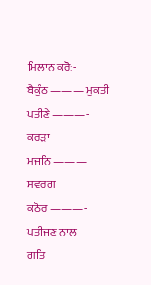ਮਿਲਾਨ ਕਰੋਃ-
ਬੈਕੁੰਠ ——— ਮੁਕਤੀ
ਪਤੀਣੇ ———- ਕਰੜਾ
ਮਜਨਿ ——— ਸਵਰਗ
ਕਠੋਰ ———- ਪਤੀਜਣ ਨਾਲ
ਗਤਿ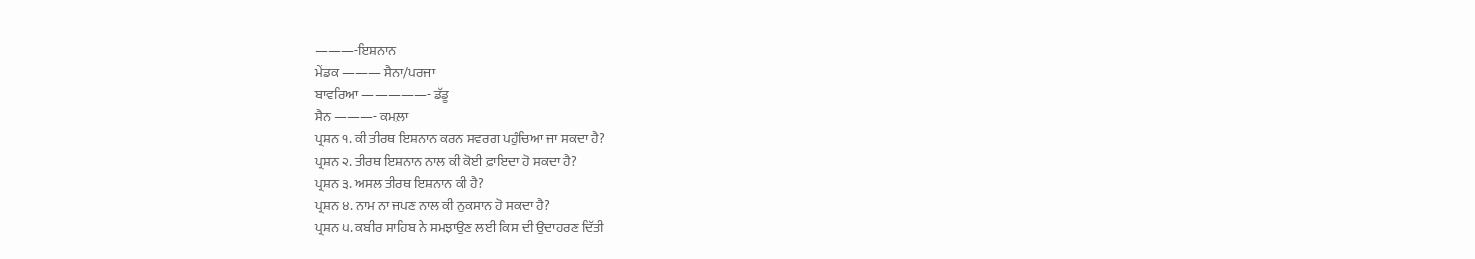———-ਇਸ਼ਨਾਨ
ਮੇਂਡਕ ——— ਸੈਨਾ/ਪਰਜਾ
ਬਾਵਰਿਆ —————- ਡੱਡੂ
ਸੈਨ ———- ਕਮਲ਼ਾ
ਪ੍ਰਸ਼ਨ ੧. ਕੀ ਤੀਰਥ ਇਸ਼ਨਾਨ ਕਰਨ ਸਵਰਗ ਪਹੁੰਚਿਆ ਜਾ ਸਕਦਾ ਹੈ?
ਪ੍ਰਸ਼ਨ ੨. ਤੀਰਥ ਇਸ਼ਨਾਨ ਨਾਲ ਕੀ ਕੋਈ ਫ਼ਾਇਦਾ ਹੋ ਸਕਦਾ ਹੈ?
ਪ੍ਰਸ਼ਨ ੩. ਅਸਲ ਤੀਰਥ ਇਸ਼ਨਾਨ ਕੀ ਹੈ?
ਪ੍ਰਸ਼ਨ ੪. ਨਾਮ ਨਾ ਜਪਣ ਨਾਲ ਕੀ ਨੁਕਸਾਨ ਹੋ ਸਕਦਾ ਹੈ?
ਪ੍ਰਸ਼ਨ ੫. ਕਬੀਰ ਸਾਹਿਬ ਨੇ ਸਮਝਾਉਣ ਲਈ ਕਿਸ ਦੀ ਉਦਾਹਰਣ ਦਿੱਤੀ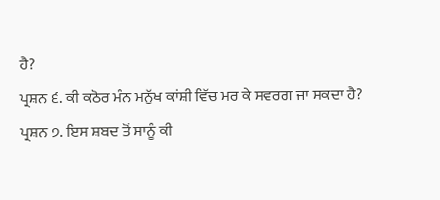ਹੈ?
ਪ੍ਰਸ਼ਨ ੬. ਕੀ ਕਠੋਰ ਮੰਨ ਮਨੁੱਖ ਕਾਂਸ਼ੀ ਵਿੱਚ ਮਰ ਕੇ ਸਵਰਗ ਜਾ ਸਕਦਾ ਹੈ?
ਪ੍ਰਸ਼ਨ ੭. ਇਸ ਸ਼ਬਦ ਤੋਂ ਸਾਨੂੰ ਕੀ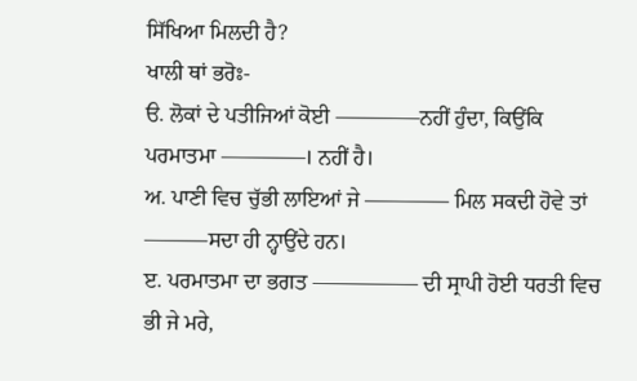ਸਿੱਖਿਆ ਮਿਲਦੀ ਹੈ?
ਖਾਲੀ ਥਾਂ ਭਰੋਃ-
ੳ. ਲੋਕਾਂ ਦੇ ਪਤੀਜਿਆਂ ਕੋਈ ————ਨਹੀਂ ਹੁੰਦਾ, ਕਿਉਂਕਿ ਪਰਮਾਤਮਾ ————। ਨਹੀਂ ਹੈ।
ਅ. ਪਾਣੀ ਵਿਚ ਚੁੱਭੀ ਲਾਇਆਂ ਜੇ ———— ਮਿਲ ਸਕਦੀ ਹੋਵੇ ਤਾਂ ———ਸਦਾ ਹੀ ਨ੍ਹਾਉਂਦੇ ਹਨ।
ੲ. ਪਰਮਾਤਮਾ ਦਾ ਭਗਤ ————— ਦੀ ਸ੍ਰਾਪੀ ਹੋਈ ਧਰਤੀ ਵਿਚ ਭੀ ਜੇ ਮਰੇ,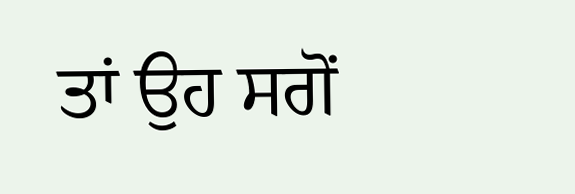ਤਾਂ ਉਹ ਸਗੋਂ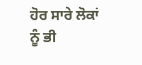ਹੋਰ ਸਾਰੇ ਲੋਕਾਂ ਨੂੰ ਭੀ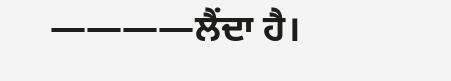————ਲੈਂਦਾ ਹੈ।